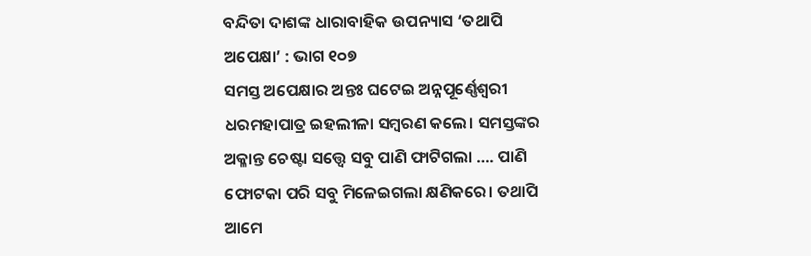ବନ୍ଦିତା ଦାଶଙ୍କ ଧାରାବାହିକ ଉପନ୍ୟାସ ‘ତଥାପି ଅପେକ୍ଷା’ : ଭାଗ ୧୦୭
ସମସ୍ତ ଅପେକ୍ଷାର ଅନ୍ତଃ ଘଟେଇ ଅନ୍ନପୂର୍ଣ୍ଣେଶ୍ବରୀ ଧରମହାପାତ୍ର ଇହଲୀଳା ସମ୍ବରଣ କଲେ। ସମସ୍ତଙ୍କର ଅକ୍ଳାନ୍ତ ଚେଷ୍ଟା ସତ୍ତ୍ଵେ ସବୁ ପାଣି ଫାଟିଗଲା …. ପାଣି ଫୋଟକା ପରି ସବୁ ମିଳେଇଗଲା କ୍ଷଣିକରେ। ତଥାପି ଆମେ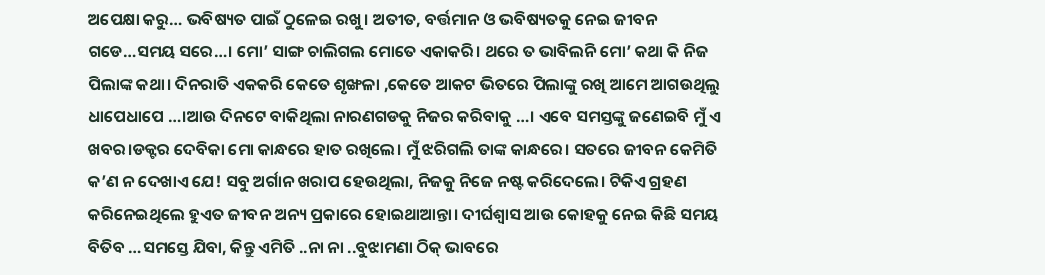ଅପେକ୍ଷା କରୁ… ଭବିଷ୍ୟତ ପାଇଁ ଠୁଳେଇ ରଖୁ। ଅତୀତ, ବର୍ତ୍ତମାନ ଓ ଭବିଷ୍ୟତକୁ ନେଇ ଜୀବନ ଗଡେ…ସମୟ ସରେ…। ମୋ’ ସାଙ୍ଗ ଚାଲିଗଲ ମୋତେ ଏକାକରି। ଥରେ ତ ଭାବିଲନି ମୋ’ କଥା କି ନିଜ ପିଲାଙ୍କ କଥା। ଦିନରାତି ଏକକରି କେତେ ଶୃଙ୍ଖଳା ,କେତେ ଆକଟ ଭିତରେ ପିଲାଙ୍କୁ ରଖି ଆମେ ଆଗଉଥିଲୁ ଧାପେଧାପେ …।ଆଉ ଦିନଟେ ବାକିଥିଲା ନାରଣଗଡକୁ ନିଜର କରିବାକୁ …। ଏବେ ସମସ୍ତଙ୍କୁ ଜଣେଇବି ମୁଁ ଏ ଖବର।ଡକ୍ଟର ଦେବିକା ମୋ କାନ୍ଧରେ ହାତ ରଖିଲେ। ମୁଁ ଝରିଗଲି ତାଙ୍କ କାନ୍ଧରେ। ସତରେ ଜୀବନ କେମିତି କ’ଣ ନ ଦେଖାଏ ଯେ! ସବୁ ଅର୍ଗାନ ଖରାପ ହେଉଥିଲା, ନିଜକୁ ନିଜେ ନଷ୍ଟ କରିଦେଲେ। ଟିକିଏ ଗ୍ରହଣ କରିନେଇଥିଲେ ହୁଏତ ଜୀବନ ଅନ୍ୟ ପ୍ରକାରେ ହୋଇଥାଆନ୍ତା। ଦୀର୍ଘଶ୍ବାସ ଆଉ କୋହକୁ ନେଇ କିଛି ସମୟ ବିତିବ …ସମସ୍ତେ ଯିବା, କିନ୍ତୁ ଏମିତି ..ନା ନା ..ବୁଝାମଣା ଠିକ୍ ଭାବରେ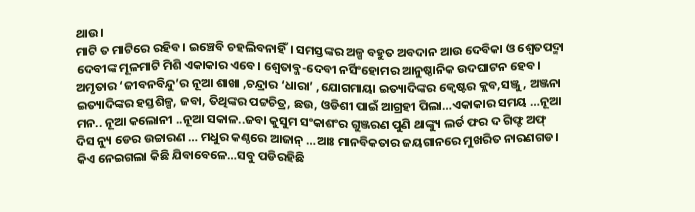ଥାଉ।
ମାଟି ତ ମାଟିରେ ରହିବ। ଇଞ୍ଚେବି ଚହଲିବନାହିଁ। ସମସ୍ତଙ୍କର ଅଳ୍ପ ବହୁତ ଅବଦାନ ଆଉ ଦେବିକା ଓ ଶ୍ବେତପଦ୍ମା ଦେବୀଙ୍କ ମୂଳମାଟି ମିଶି ଏକାକାର ଏବେ। ଶ୍ବେତାବ୍ଜ-ଦେବୀ ନର୍ସିଂହୋମର ଆନୁଷ୍ଠାନିକ ଉଦଘାଟନ ହେବ। ଅମୃତାର ‘ଜୀବନବିନ୍ଦୁ’ର ନୂଆ ଶାଖା ,ଚନ୍ଦ୍ରାର ‘ଧାରା’ ,ଯୋଗମାୟା ଇତ୍ୟାଦିଙ୍କର କ୍ବେଷ୍ଟର କ୍ଲବ,ସଞ୍ଜୁ, ଅଞ୍ଜନା ଇତ୍ୟାଦିଙ୍କର ହସ୍ତଶିଳ୍ପ, ଜବା, ତିଥିଙ୍କର ପଟ୍ଟଚିତ୍ର, ଛଉ, ଓଡିଶୀ ପାଇଁ ଆଗ୍ରହୀ ପିଲା…ଏକାକାର ସମୟ …ନୂଆ ମନ.. ନୂଆ କଲୋନୀ ..ନୂଆ ସକାଳ..ଜବା କୁସୁମ ସଂକାଶଂର ଗୁଞ୍ଜରଣ ପୁଣି ଥାଙ୍କ୍ୟୁ ଲର୍ଡ ଫର ଦ ଗିଫ୍ଟ ଅଫ୍ ଦିସ ନ୍ୟୁ ଡେର ଉଚ୍ଚାରଣ … ମଧୁର କଣ୍ଠରେ ଆଜାନ୍ …ଆଃ ମାନବିକତାର ଜୟଗାନରେ ମୁଖରିତ ନାରଣଗଡ।
କିଏ ନେଇଗଲା କିଛି ଯିବାବେଳେ…ସବୁ ପଡିରହିଛି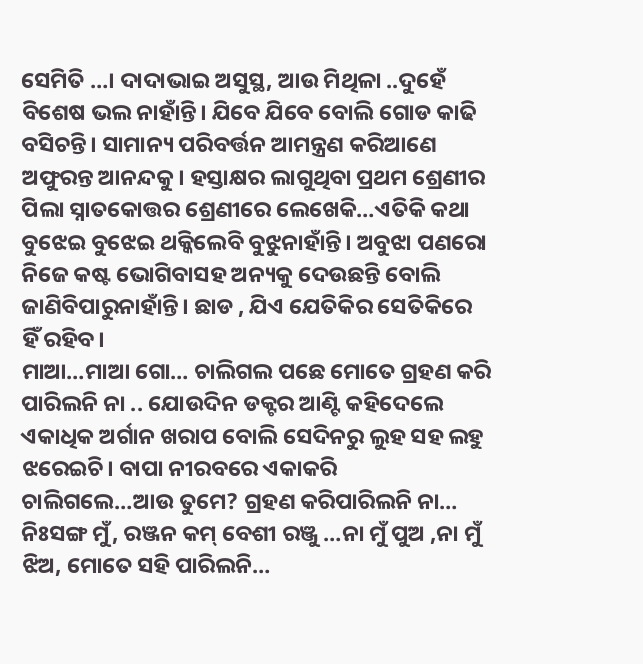ସେମିତି …। ଦାଦାଭାଇ ଅସୁସ୍ଥ, ଆଉ ମିଥିଳା ..ଦୁହେଁ ବିଶେଷ ଭଲ ନାହାଁନ୍ତି। ଯିବେ ଯିବେ ବୋଲି ଗୋଡ କାଢି ବସିଚନ୍ତି। ସାମାନ୍ୟ ପରିବର୍ତ୍ତନ ଆମନ୍ତ୍ରଣ କରିଆଣେ ଅଫୁରନ୍ତ ଆନନ୍ଦକୁ। ହସ୍ତାକ୍ଷର ଲାଗୁଥିବା ପ୍ରଥମ ଶ୍ରେଣୀର ପିଲା ସ୍ନାତକୋତ୍ତର ଶ୍ରେଣୀରେ ଲେଖେକି…ଏତିକି କଥା ବୁଝେଇ ବୁଝେଇ ଥକ୍କିଲେବି ବୁଝୁନାହାଁନ୍ତି। ଅବୁଝା ପଣରୋ ନିଜେ କଷ୍ଟ ଭୋଗିବାସହ ଅନ୍ୟକୁ ଦେଉଛନ୍ତି ବୋଲି ଜାଣିବିପାରୁନାହାଁନ୍ତି। ଛାଡ , ଯିଏ ଯେତିକିର ସେତିକିରେ ହିଁ ରହିବ।
ମାଆ…ମାଆ ଗୋ… ଚାଲିଗଲ ପଛେ ମୋତେ ଗ୍ରହଣ କରି ପାରିଲନି ନା .. ଯୋଉଦିନ ଡକ୍ଟର ଆଣ୍ଟି କହିଦେଲେ ଏକାଧିକ ଅର୍ଗାନ ଖରାପ ବୋଲି ସେଦିନରୁ ଲୁହ ସହ ଲହୁ ଝରେଇଚି। ବାପା ନୀରବରେ ଏକାକରି ଚାଲିଗଲେ…ଆଉ ତୁମେ? ଗ୍ରହଣ କରିପାରିଲନି ନା… ନିଃସଙ୍ଗ ମୁଁ, ରଞ୍ଜନ କମ୍ ବେଶୀ ରଞ୍ଜୁ …ନା ମୁଁ ପୁଅ ,ନା ମୁଁ ଝିଅ, ମୋତେ ସହି ପାରିଲନି…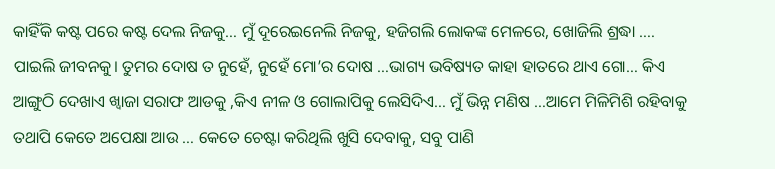କାହିଁକି କଷ୍ଟ ପରେ କଷ୍ଟ ଦେଲ ନିଜକୁ… ମୁଁ ଦୂରେଇନେଲି ନିଜକୁ, ହଜିଗଲି ଲୋକଙ୍କ ମେଳରେ, ଖୋଜିଲି ଶ୍ରଦ୍ଧା …. ପାଇଲି ଜୀବନକୁ। ତୁମର ଦୋଷ ତ ନୁହେଁ, ନୁହେଁ ମୋ’ର ଦୋଷ …ଭାଗ୍ୟ ଭବିଷ୍ୟତ କାହା ହାତରେ ଥାଏ ଗୋ… କିଏ ଆଙ୍ଗୁଠି ଦେଖାଏ ଖ୍ବାଜା ସରାଫ ଆଡକୁ ,କିଏ ନୀଳ ଓ ଗୋଲାପିକୁ ଲେସିଦିଏ… ମୁଁ ଭିନ୍ନ ମଣିଷ …ଆମେ ମିଳିମିଶି ରହିବାକୁ ତଥାପି କେତେ ଅପେକ୍ଷା ଆଉ … କେତେ ଚେଷ୍ଟା କରିଥିଲି ଖୁସି ଦେବାକୁ, ସବୁ ପାଣି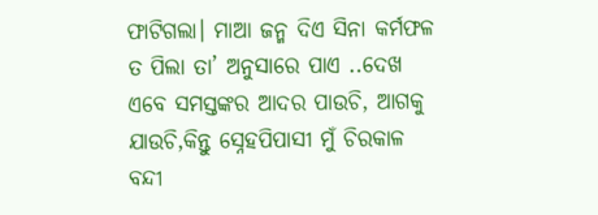ଫାଟିଗଲା। ମାଆ ଜନ୍ମ ଦିଏ ସିନା କର୍ମଫଳ ତ ପିଲା ତା’ ଅନୁସାରେ ପାଏ ..ଦେଖ ଏବେ ସମସ୍ତଙ୍କର ଆଦର ପାଉଚି, ଆଗକୁ ଯାଉଚି,କିନ୍ତୁ ସ୍ନେହପିପାସୀ ମୁଁ ଚିରକାଳ ବନ୍ଦୀ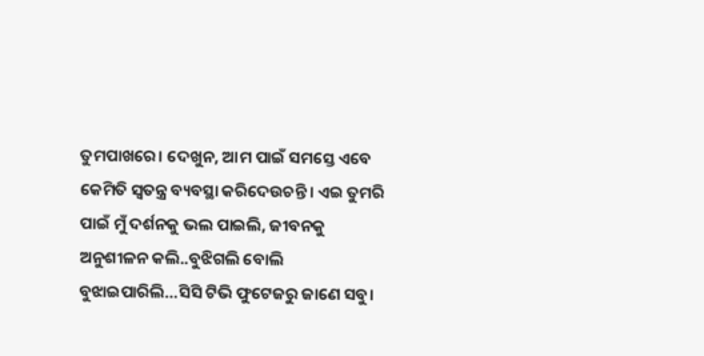ତୁମପାଖରେ। ଦେଖୁନ, ଆମ ପାଇଁ ସମସ୍ତେ ଏବେ କେମିତି ସ୍ବତନ୍ତ୍ର ବ୍ୟବସ୍ଥା କରିଦେଉଚନ୍ତି। ଏଇ ତୁମରି ପାଇଁ ମୁଁ ଦର୍ଶନକୁ ଭଲ ପାଇଲି, ଜୀବନକୁ ଅନୁଶୀଳନ କଲି..ବୁଝିଗଲି ବୋଲି ବୁଝାଇପାରିଲି…ସିସି ଟିଭି ଫୁଟେଜରୁ ଜାଣେ ସବୁ।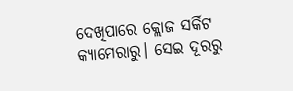ଦେଖିପାରେ କ୍ଲୋଜ ସର୍କିଟ କ୍ୟାମେରାରୁ। ସେଇ ଦୂରରୁ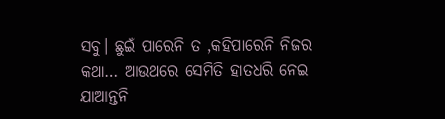ସବୁ। ଛୁଇଁ ପାରେନି ତ ,କହିପାରେନି ନିଜର କଥା… ଆଉଥରେ ସେମିତି ହାତଧରି ନେଇ ଯାଆନ୍ତନି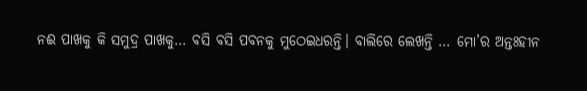ନଈ ପାଖକୁ କି ସମୁଦ୍ର ପାଖକୁ… ବସି ବସି ପବନକୁ ମୁଠେଇଧରନ୍ତି। ବାଲିରେ ଲେଖନ୍ତି … ମୋ’ର ଅନ୍ତଃହୀନ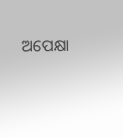ଅପେକ୍ଷା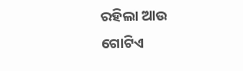ରହିଲା ଆଉ ଗୋଟିଏ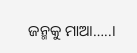ଜନ୍ମକୁ ମାଆ…..।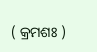( କ୍ରମଶଃ )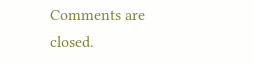Comments are closed.